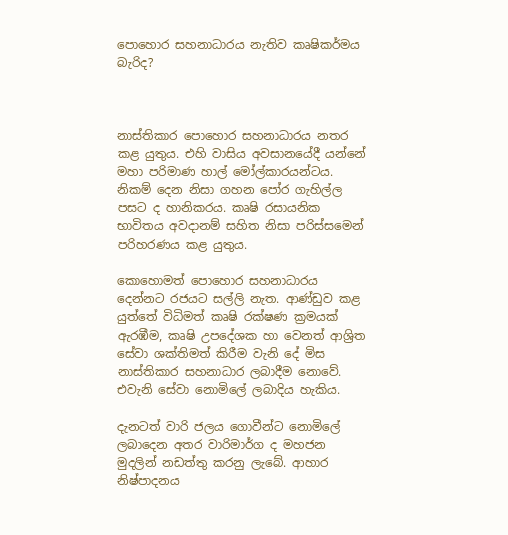පොහොර සහනාධාරය නැතිව කෘෂිකර්මය බැරිද?



නාස්තිකාර පොහොර සහනාධාරය නතර කළ යුතුය. එහි වාසිය අවසානයේදී යන්නේ මහා පරිමාණ හාල් මෝල්කාරයන්ටය. නිකම් දෙන නිසා ගහන පෝර ගැහිල්ල පසට ද හානිකරය. කෘෂි රසායනික භාවිතය අවදානම් සහිත නිසා පරිස්සමෙන් පරිහරණය කළ යුතුය.

කොහොමත් පොහොර සහනාධාරය දෙන්නට රජයට සල්ලි නැත. ආණ්ඩුව කළ යුත්තේ විධිමත් කෘෂි රක්ෂණ ක්‍රමයක් ඇරඹීම, කෘෂි උපදේශක හා වෙනත් ආශ්‍රිත සේවා ශක්තිමත් කිරීම වැනි දේ මිස නාස්තිකාර සහනාධාර ලබාදීම නොවේ. එවැනි සේවා නොමිලේ ලබාදිය හැකිය.

දැනටත් වාරි ජලය ගොවීන්ට නොමිලේ ලබාදෙන අතර වාරිමාර්ග ද මහජන මුදලින් නඩත්තු කරනු ලැබේ. ආහාර නිෂ්පාදනය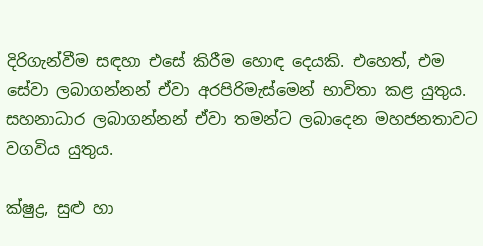දිරිගැන්වීම සඳහා එසේ කිරීම හොඳ දෙයකි. එහෙත්, එම සේවා ලබාගන්නන් ඒවා අරපිරිමැස්මෙන් භාවිතා කළ යුතුය. සහනාධාර ලබාගන්නන් ඒවා තමන්ට ලබාදෙන මහජනතාවට වගවිය යුතුය.

ක්ෂුද්‍ර, සුළු හා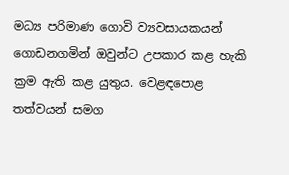මධ්‍ය පරිමාණ ගොවි ව්‍යවසායකයන් ගොඩනගමින් ඔවුන්ට උපකාර කළ හැකි ක්‍රම ඇති කළ යුතුය. වෙළඳපොළ තත්වයන් සමග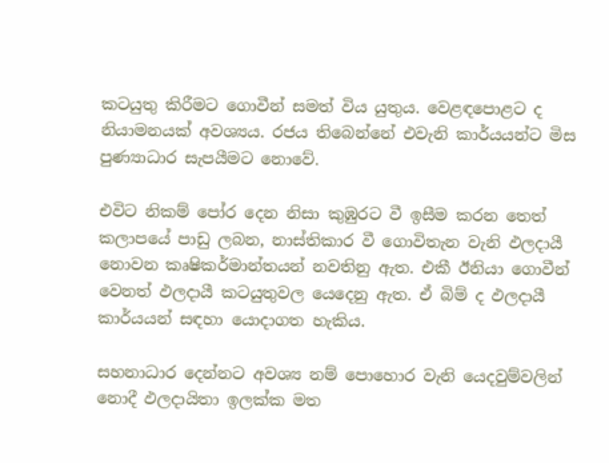කටයුතු කිරීමට ගොවීන් සමත් විය යුතුය. වෙළඳපොළට ද නියාමනයක් අවශ්‍යය. රජය තිබෙන්නේ එවැනි කාර්යයන්ට මිස පුණ්‍යාධාර සැපයීමට නොවේ.

එවිට නිකම් පෝර දෙන නිසා කුඹුරට වී ඉසීම කරන තෙත් කලාපයේ පාඩු ලබන, නාස්තිකාර වී ගොවිතැන වැනි ඵලදායී නොවන කෘෂිකර්මාන්තයන් නවතිනු ඇත. එකී ඊනියා ගොවීන් වෙනත් ඵලදායී කටයුතුවල යෙදෙනු ඇත. ඒ බිම් ද ඵලදායී කාර්යයන් සඳහා යොදාගත හැකිය.

සහනාධාර දෙන්නට අවශ්‍ය නම් පොහොර වැනි යෙදවුම්වලින් නොදී ඵලදායිතා ඉලක්ක මත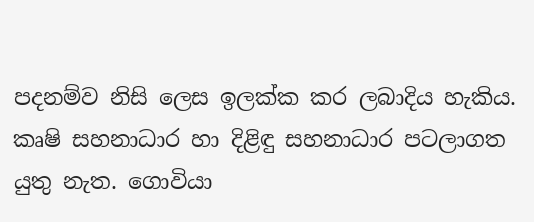පදනම්ව නිසි ලෙස ඉලක්ක කර ලබාදිය හැකිය. කෘෂි සහනාධාර හා දිළිඳු සහනාධාර පටලාගත යුතු නැත. ගොවියා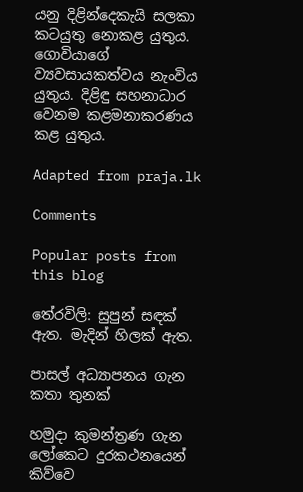යනු දිළින්දෙකැයි සලකා කටයුතු නොකළ යුතුය. ගොවියාගේ ව්‍යවසායකත්වය නැංවිය යුතුය. දිළිඳු සහනාධාර වෙනම කළමනාකරණය කළ යුතුය.

Adapted from praja.lk

Comments

Popular posts from this blog

තේරවිලි: සුපුන් සඳක් ඇත. මැදින් හිලක් ඇත.

පාසල් අධ්‍යාපනය ගැන කතා තුනක්

හමුදා කුමන්ත්‍රණ ගැන ලෝකෙට දුරකථනයෙන් කිව්වෙ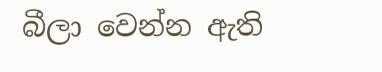බීලා වෙන්න ඇති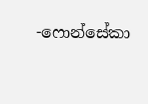-ෆොන්සේකා